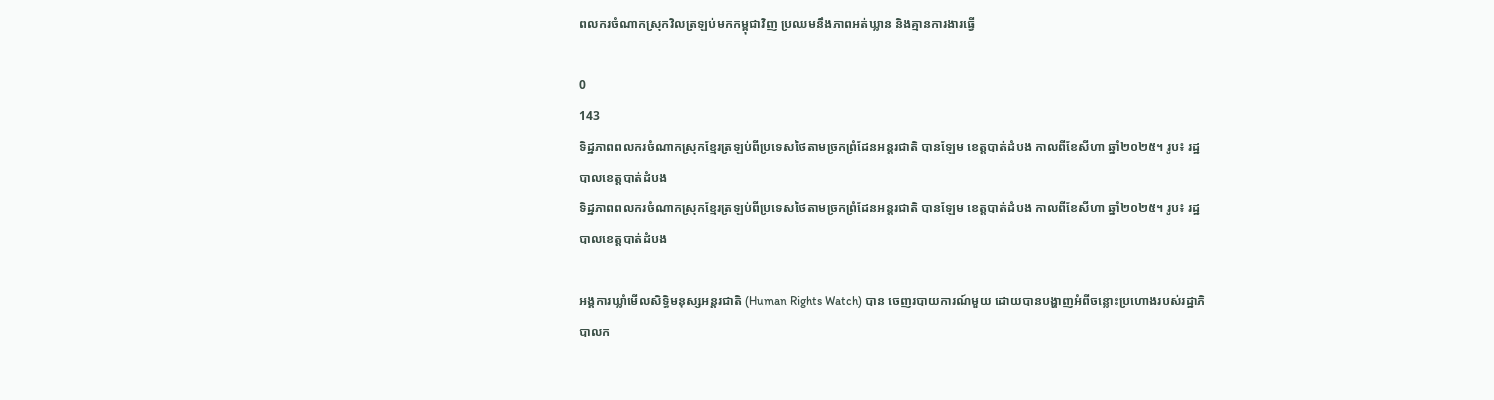ពលករចំណាកស្រុកវិលត្រឡប់មកកម្ពុជាវិញ ប្រឈមនឹងភាពអត់ឃ្លាន និងគ្មានការងារធ្វើ

0
143
ទិដ្ឋភាពពលករចំណាកស្រុកខ្មែរត្រឡប់ពីប្រទេសថៃតាមច្រកព្រំដែនអន្តរជាតិ បានឡែម ខេត្តបាត់ដំបង កាលពីខែសីហា ឆ្នាំ២០២៥។ រូប៖ រដ្ឋបាលខេត្តបាត់ដំបង
ទិដ្ឋភាពពលករចំណាកស្រុកខ្មែរត្រឡប់ពីប្រទេសថៃតាមច្រកព្រំដែនអន្តរជាតិ បានឡែម ខេត្តបាត់ដំបង កាលពីខែសីហា ឆ្នាំ២០២៥។ រូប៖ រដ្ឋបាលខេត្តបាត់ដំបង

អង្គការឃ្លាំមើលសិទ្ធិមនុស្សអន្តរជាតិ (Human Rights Watch) បាន ចេញរបាយការណ៍មួយ ដោយបានបង្ហាញអំពីចន្លោះប្រហោងរបស់រដ្ឋាភិបាលក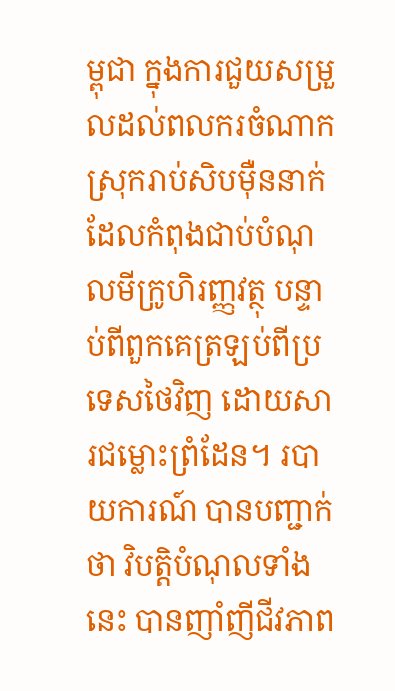ម្ពុជា ក្នុងការជួយសម្រួលដល់ពលករចំណាកស្រុករាប់សិបម៉ឺននាក់ ដែលកំពុងជាប់បំណុលមីក្រូហិរញ្ញវត្ថុ បន្ទាប់ពីពួកគេត្រឡប់ពីប្រទេសថៃវិញ ដោយសារជម្លោះព្រំដែន។ របាយការណ៍ បានបញ្ជាក់ថា វិបត្តិបំណុលទាំងនេះ បានញាំញីជីវភាព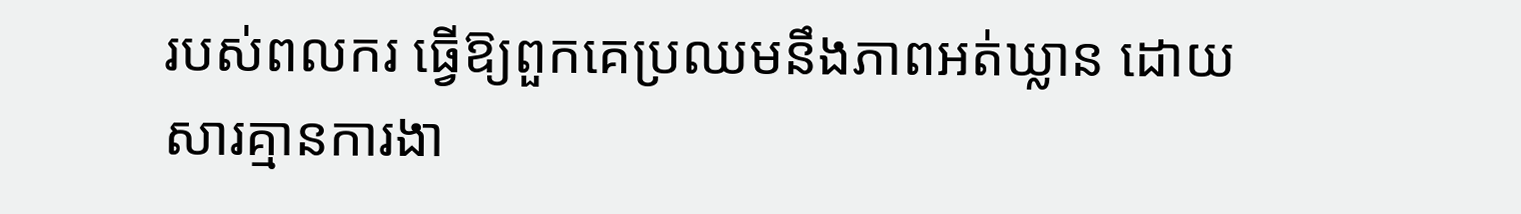របស់ពលករ ធ្វើឱ្យពួកគេប្រឈមនឹងភាពអត់ឃ្លាន ដោយសារគ្មានការងា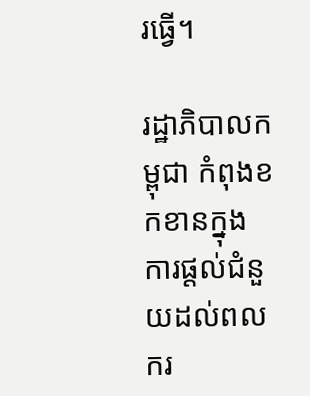រធ្វើ។

រដ្ឋាភិបាលកម្ពុជា កំពុងខកខានក្នុងការផ្ដល់ជំនួយដល់ពលករ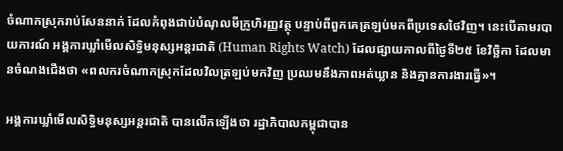ចំណាកស្រុករាប់សែននាក់ ដែលកំពុងជាប់បំណុលមីក្រូហិរញ្ញវត្ថុ បន្ទាប់ពីពួកគេត្រឡប់មកពីប្រទេសថៃវិញ។ នេះបើតាមរបាយការណ៍ អង្គការឃ្លាំមើលសិទ្ធិមនុស្សអន្តរជាតិ (Human Rights Watch) ដែលផ្សាយកាលពីថ្ងៃទី២៥ ខែវិច្ឆិកា ដែលមានចំណងជើងថា «ពលករចំណាកស្រុកដែលវិលត្រឡប់មកវិញ ប្រឈមនឹងភាពអត់ឃ្លាន និងគ្មានការងារធ្វើ»។

អង្គការឃ្លាំមើលសិទ្ធិមនុស្សអន្តរជាតិ បានលើកឡើងថា រដ្ឋាភិបាលកម្ពុជាបាន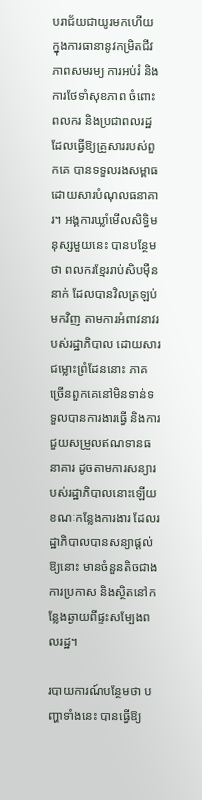បរាជ័យជាយូរមកហើយ ក្នុងការធានានូវកម្រិតជីវភាពសមរម្យ ការអប់រំ និងការថែទាំសុខភាព ចំពោះពលករ និងប្រជាពលរដ្ឋ ដែលធ្វើឱ្យគ្រួសាររបស់ពួកគេ បានទទួលរងសម្ពាធដោយសារបំណុលធនាគារ។ អង្គការឃ្លាំមើលសិទ្ធិមនុស្សមួយនេះ បានបន្ថែមថា ពលករខ្មែររាប់សិបម៉ឺននាក់ ដែលបានវិលត្រឡប់មកវិញ តាមការអំពាវនាវរបស់រដ្ឋាភិបាល ដោយសារជម្លោះព្រំដែននោះ ភាគច្រើនពួកគេនៅមិនទាន់ទទួលបានការងារធ្វើ និងការជួយសម្រួលឥណទានធនាគារ ដូចតាមការសន្យារបស់រដ្ឋាភិបាលនោះឡើយ ខណៈកន្លែងការងារ ដែលរដ្ឋាភិបាលបានសន្យាផ្ដល់ឱ្យនោះ មានចំនួនតិចជាងការប្រកាស និងស្ថិតនៅកន្លែងឆ្ងាយពីផ្ទះសម្បែងពលរដ្ឋ។

របាយការណ៍បន្ថែមថា បញ្ហាទាំងនេះ បានធ្វើឱ្យ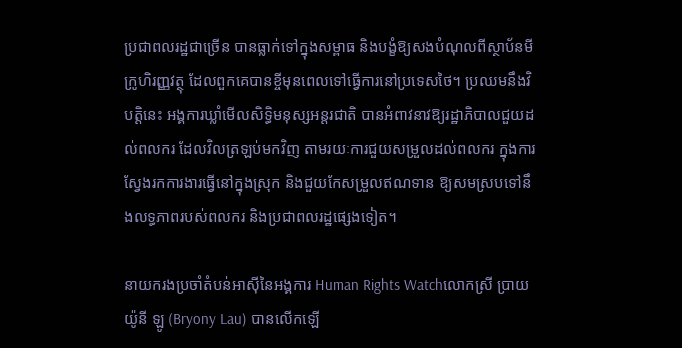ប្រជាពលរដ្ឋជាច្រើន បានធ្លាក់ទៅក្នុងសម្ពាធ និងបង្ខំឱ្យសងបំណុលពីស្ថាប័នមីក្រូហិរញ្ញវត្ថុ ដែលពួកគេបានខ្ចីមុនពេលទៅធ្វើការនៅប្រទេសថៃ។ ប្រឈមនឹងវិបត្តិនេះ អង្គការឃ្លាំមើលសិទ្ធិមនុស្សអន្តរជាតិ បានអំពាវនាវឱ្យរដ្ឋាភិបាលជួយដល់ពលករ ដែលវិលត្រឡប់មកវិញ តាមរយៈការជួយសម្រួលដល់ពលករ ក្នុងការស្វែងរកការងារធ្វើនៅក្នុងស្រុក និងជួយកែសម្រួលឥណទាន ឱ្យសមស្របទៅនឹងលទ្ធភាពរបស់ពលករ និងប្រជាពលរដ្ឋផ្សេងទៀត។

នាយករងប្រចាំតំបន់អាស៊ីនៃអង្គការ Human Rights Watchលោកស្រី ប្រាយយ៉ូនី ឡូ (Bryony Lau) បានលើកឡើ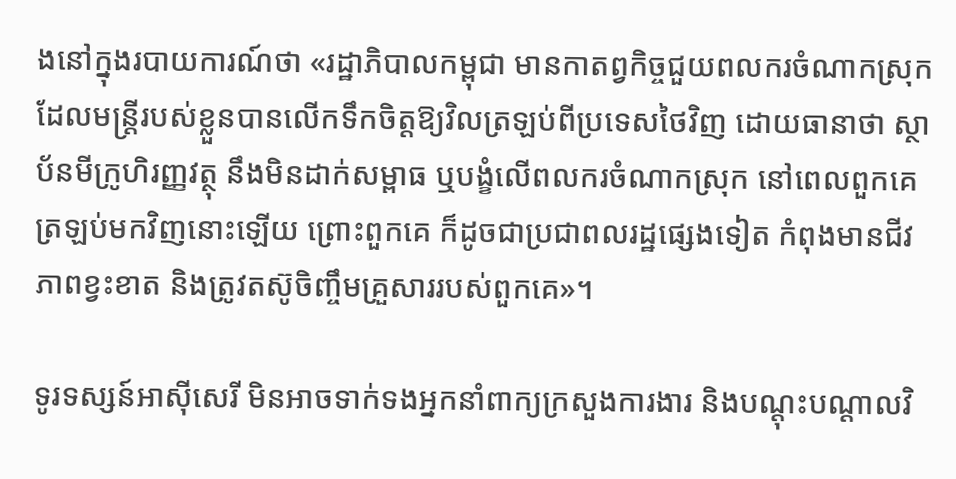ងនៅក្នុងរបាយការណ៍ថា «រដ្ឋាភិបាលកម្ពុជា មានកាតព្វកិច្ចជួយពលករចំណាកស្រុក ដែលមន្ត្រីរបស់ខ្លួនបានលើកទឹកចិត្តឱ្យវិលត្រឡប់ពីប្រទេសថៃវិញ ដោយធានាថា ស្ថាប័នមីក្រូហិរញ្ញវត្ថុ នឹងមិនដាក់សម្ពាធ ឬបង្ខំលើពលករចំណាកស្រុក នៅពេលពួកគេត្រឡប់មកវិញនោះឡើយ ព្រោះពួកគេ ក៏ដូចជាប្រជាពលរដ្ឋផ្សេងទៀត កំពុងមានជីវភាពខ្វះខាត និងត្រូវតស៊ូចិញ្ចឹមគ្រួសាររបស់ពួកគេ»។

ទូរទស្សន៍អាស៊ីសេរី មិនអាចទាក់ទងអ្នកនាំពាក្យក្រសួងការងារ និងបណ្ដុះបណ្ដាលវិ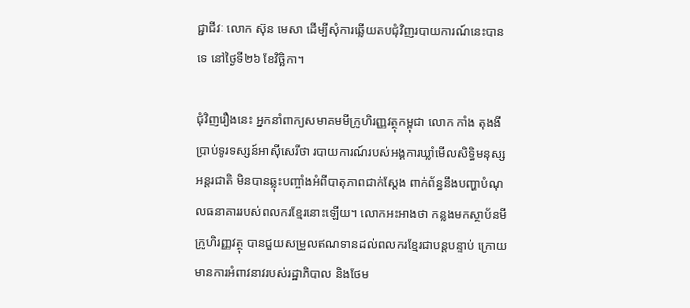ជ្ជាជីវៈ លោក ស៊ុន មេសា ដើម្បីសុំការឆ្លើយតបជុំវិញរបាយការណ៍នេះបានទេ នៅថ្ងៃទី២៦ ខែវិច្ឆិកា។

ជុំវិញរឿងនេះ អ្នកនាំពាក្យសមាគមមីក្រូហិរញ្ញវត្ថុកម្ពុជា លោក កាំង តុងងី ប្រាប់ទូរទស្សន៍អាស៊ីសេរីថា របាយការណ៍របស់អង្គការឃ្លាំមើលសិទ្ធិមនុស្សអន្តរជាតិ មិនបានឆ្លុះបញ្ចាំងអំពីបាតុភាពជាក់ស្ដែង ពាក់ព័ន្ធនឹងបញ្ហាបំណុលធនាគាររបស់ពលករខ្មែរនោះឡើយ។ លោកអះអាងថា កន្លងមកស្ថាប័នមីក្រូហិរញ្ញវត្ថុ បានជួយសម្រួលឥណទានដល់ពលករខ្មែរជាបន្តបន្ទាប់ ក្រោយមានការអំពាវនាវរបស់រដ្ឋាភិបាល និងថែម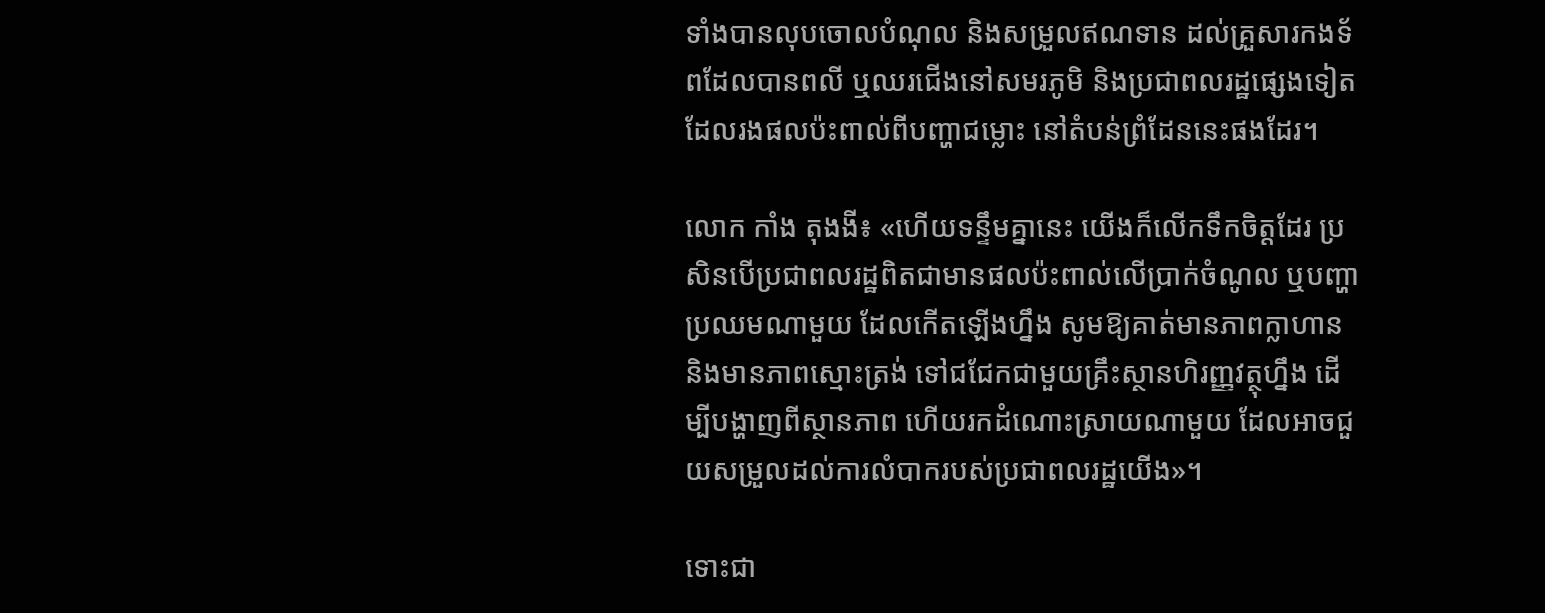ទាំងបានលុបចោលបំណុល និងសម្រួលឥណទាន ដល់គ្រួសារកងទ័ពដែលបានពលី ឬឈរជើងនៅសមរភូមិ និងប្រជាពលរដ្ឋផ្សេងទៀត ដែលរងផលប៉ះពាល់ពីបញ្ហាជម្លោះ នៅតំបន់ព្រំដែននេះផងដែរ។

លោក កាំង តុងងី៖ «ហើយទន្ទឹមគ្នានេះ យើងក៏លើកទឹកចិត្តដែរ ប្រសិនបើប្រជាពលរដ្ឋពិតជាមានផលប៉ះពាល់លើប្រាក់ចំណូល ឬបញ្ហាប្រឈមណាមួយ ដែលកើតឡើងហ្នឹង សូមឱ្យគាត់មានភាពក្លាហាន និងមានភាពស្មោះត្រង់ ទៅជជែកជាមួយគ្រឹះស្ថានហិរញ្ញវត្ថុហ្នឹង ដើម្បីបង្ហាញពីស្ថានភាព ហើយរកដំណោះស្រាយណាមួយ ដែលអាចជួយសម្រួលដល់ការលំបាករបស់ប្រជាពលរដ្ឋយើង»។

ទោះជា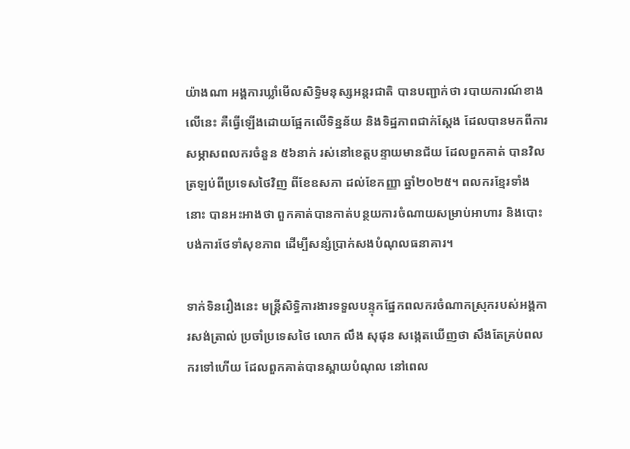យ៉ាងណា អង្គការឃ្លាំមើលសិទ្ធិមនុស្សអន្តរជាតិ បានបញ្ជាក់ថា របាយការណ៍ខាងលើនេះ គឺធ្វើឡើងដោយផ្អែកលើទិន្នន័យ និងទិដ្ឋភាពជាក់ស្ដែង ដែលបានមកពីការសម្ភាសពលករចំនួន ៥៦នាក់ រស់នៅខេត្តបន្ទាយមានជ័យ ដែលពួកគាត់ បានវិលត្រឡប់ពីប្រទេសថៃវិញ ពីខែឧសភា ដល់ខែកញ្ញា ឆ្នាំ២០២៥។ ពលករខ្មែរទាំងនោះ បានអះអាងថា ពួកគាត់បានកាត់បន្ថយការចំណាយសម្រាប់អាហារ និងបោះបង់ការថែទាំសុខភាព ដើម្បីសន្សំប្រាក់សងបំណុលធនាគារ។

ទាក់ទិនរឿងនេះ មន្ត្រីសិទ្ធិការងារទទួលបន្ទុកផ្នែកពលករចំណាកស្រុករបស់អង្គការសង់ត្រាល់ ប្រចាំប្រទេសថៃ លោក លឹង សុផុន សង្កេតឃើញថា សឹងតែគ្រប់ពលករទៅហើយ ដែលពួកគាត់បានស្ពាយបំណុល នៅពេល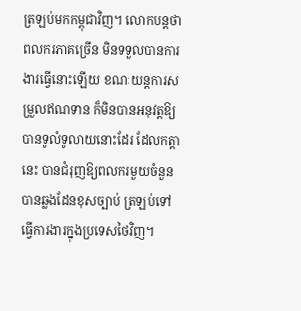ត្រឡប់មកកម្ពុជាវិញ។ លោកបន្តថា ពលករភាគច្រើន មិនទទួលបានការងារធ្វើនោះឡើយ ខណៈយន្តការសម្រួលឥណទាន ក៏មិនបានអនុវត្តឱ្យបានទូលំទូលាយនោះដែរ ដែលកត្តានេះ បានជំរុញឱ្យពលករមួយចំនួនបានឆ្លងដែនខុសច្បាប់ ត្រឡប់ទៅធ្វើការងារក្នុងប្រទេសថៃវិញ។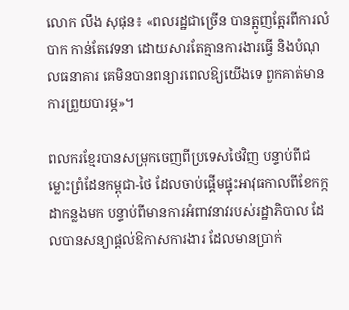លោក លឹង សុផុន៖ «ពលរដ្ឋជាច្រើន បានត្អូញត្អែរពីការលំបាក កាន់តែវេទនា ដោយសារតែគ្មានការងារធ្វើ និងបំណុលធនាគារ គេមិនបានពន្យារពេលឱ្យយើងទេ ពួកគាត់មានការព្រួយបារម្ភ»។

ពលករខ្មែរបានសម្រុកចេញពីប្រទេសថៃវិញ បន្ទាប់ពីជម្លោះព្រំដែនកម្ពុជា-ថៃ ដែលចាប់ផ្ដើមផ្ទុះអាវុធកាលពីខែកក្កដាកន្លងមក បន្ទាប់ពីមានការអំពាវនាវរបស់រដ្ឋាភិបាល ដែលបានសន្យាផ្ដល់ឱកាសការងារ ដែលមានប្រាក់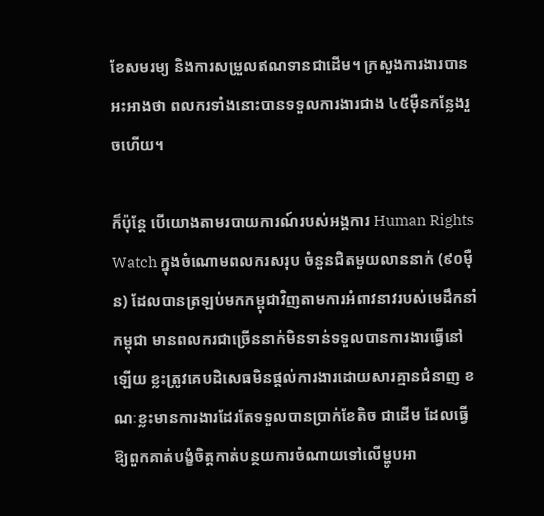ខែសមរម្យ និងការសម្រួលឥណទានជាដើម។ ក្រសួងការងារបានអះអាងថា ពលករទាំងនោះបានទទួលការងារជាង ៤៥ម៉ឺនកន្លែងរួចហើយ។

ក៏ប៉ុន្តែ បើយោងតាមរបាយការណ៍របស់អង្គការ Human Rights Watch ក្នុងចំណោមពលករសរុប ចំនួនជិតមួយលាននាក់ (៩០ម៉ឺន) ដែលបានត្រឡប់មកកម្ពុជាវិញតាមការអំពាវនាវរបស់មេដឹកនាំកម្ពុជា មានពលករជាច្រើននាក់មិនទាន់ទទួលបានការងារធ្វើនៅឡើយ ខ្លះត្រូវគេបដិសេធមិនផ្ដល់ការងារដោយសារគ្មានជំនាញ ខណៈខ្លះមានការងារដែរតែទទួលបានប្រាក់ខែតិច ជាដើម ដែលធ្វើឱ្យពួកគាត់បង្ខំចិត្តកាត់បន្ថយការចំណាយទៅលើម្ហូបអា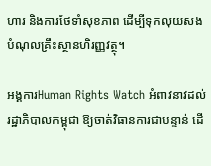ហារ និងការថែទាំសុខភាព ដើម្បីទុកលុយសងបំណុលគ្រឹះស្ថានហិរញ្ញវត្ថុ។

អង្គការHuman Rights Watch អំពាវនាវដល់រដ្ឋាភិបាលកម្ពុជា ឱ្យចាត់វិធានការជាបន្ទាន់ ដើ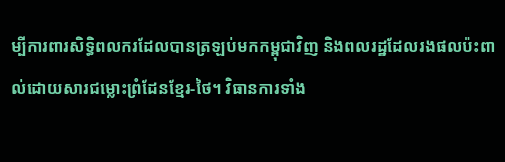ម្បីការពារសិទ្ធិពលករដែលបានត្រឡប់មកកម្ពុជាវិញ និងពលរដ្ឋដែលរងផលប៉ះពាល់ដោយសារជម្លោះព្រំដែនខ្មែរ-ថៃ។ វិធានការទាំង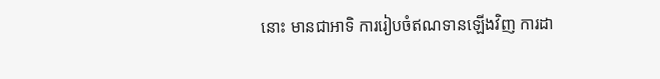នោះ មានជាអាទិ ការរៀបចំឥណទានឡើងវិញ ការដា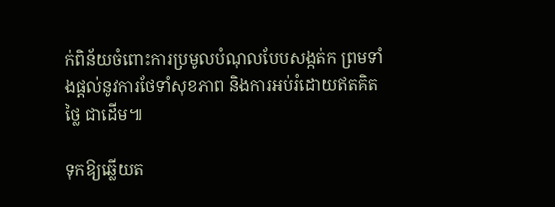ក់ពិន័យចំពោះការប្រមូលបំណុលបែបសង្កត់ក ព្រមទាំងផ្ដល់នូវការថែទាំសុខភាព និងការអប់រំដោយឥតគិតថ្លៃ ជាដើម៕

ទុកឱ្យឆ្លើយត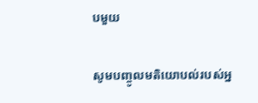បមួយ

សូមបញ្ចូលមតិយោបល់របស់អ្ន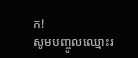ក!
សូមបញ្ចូលឈ្មោះរ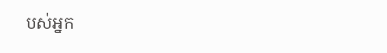បស់អ្នក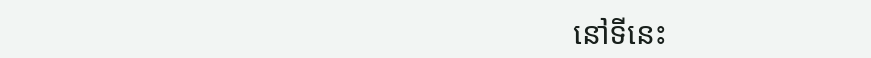នៅទីនេះ